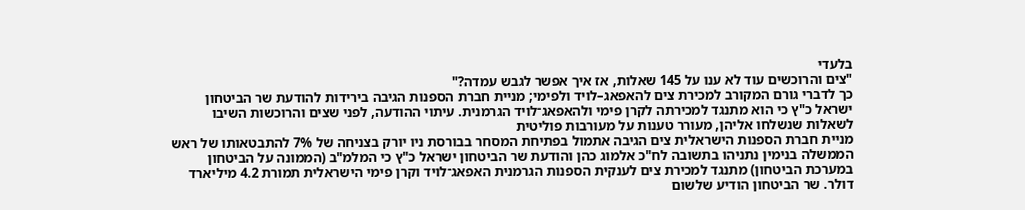בלעדי
"צים והרוכשים עוד לא ענו על 145 שאלות, אז איך אפשר לגבש עמדה?"
כך לדברי גורם המקורב למכירת צים להאפאג–לויד ולפימי; מניית חברת הספנות הגיבה בירידות להודעת שר הביטחון ישראל כ"ץ כי הוא מתנגד למכירתה לקרן פימי ולהאפאג־לויד הגרמנית. עיתוי ההודעה, לפני שצים והרוכשות השיבו לשאלות שנשלחו אליהן, מעורר טענות על מעורבות פוליטית
מניית חברת הספנות הישראלית צים הגיבה אתמול בפתיחת המסחר בבורסת ניו יורק בצניחה של 7% להתבטאותו של ראש הממשלה בנימין נתניהו בתשובה לח"כ אלמוג כהן והודעת שר הביטחון ישראל כ"ץ כי המלמ"ב (הממונה על הביטחון במערכת הביטחון) מתנגד למכירת צים לענקית הספנות הגרמנית האפאג־לויד וקרן פימי הישראלית תמורת 4.2 מיליארד דולר. שר הביטחון הודיע שלשום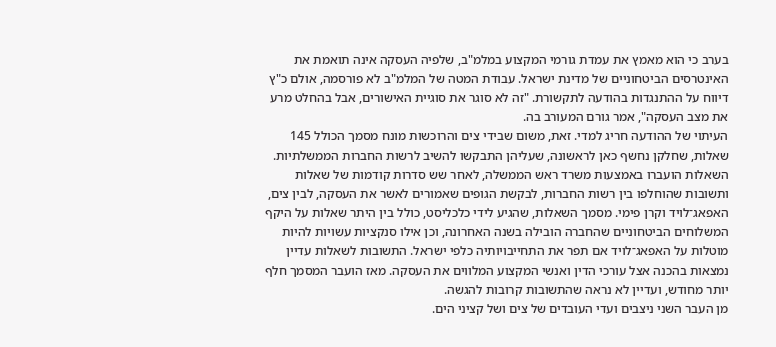בערב כי הוא מאמץ את עמדת גורמי המקצוע במלמ"ב, שלפיה העסקה אינה תואמת את האינטרסים הביטחוניים של מדינת ישראל. עבודת המטה של המלמ"ב לא פורסמה, אולם כ"ץ דיווח על ההתנגדות בהודעה לתקשורת. "זה לא סוגר את סוגיית האישורים, אבל בהחלט מרע את מצב העסקה", אמר גורם המעורב בה.
העיתוי של ההודעה חריג למדי. זאת, משום שבידי צים והרוכשות מונח מסמך הכולל 145 שאלות, שחלקן נחשף כאן לראשונה, שעליהן התבקשו להשיב לרשות החברות הממשלתיות. השאלות הועברו באמצעות משרד ראש הממשלה, לאחר שש סדרות קודמות של שאלות ותשובות שהוחלפו בין רשות החברות, לבקשת הגופים שאמורים לאשר את העסקה, לבין צים, האפאג־לויד וקרן פימי. מסמך השאלות, שהגיע לידי כלכליסט, כולל בין היתר שאלות על היקף המשלוחים הביטחוניים שהחברה הובילה בשנה האחרונה, וכן אילו סנקציות עשויות להיות מוטלות על האפאג־לויד אם תפר את התחייבויותיה כלפי ישראל. התשובות לשאלות עדיין נמצאות בהכנה אצל עורכי הדין ואנשי המקצוע המלווים את העסקה. מאז הועבר המסמך חלף יותר מחודש, ועדיין לא נראה שהתשובות קרובות להגשה.
מן העבר השני ניצבים ועדי העובדים של צים ושל קציני הים.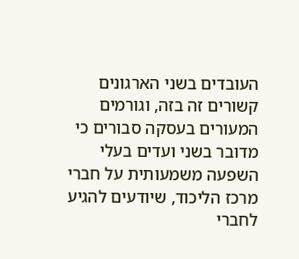העובדים בשני הארגונים קשורים זה בזה, וגורמים המעורים בעסקה סבורים כי מדובר בשני ועדים בעלי השפעה משמעותית על חברי מרכז הליכוד, שיודעים להגיע לחברי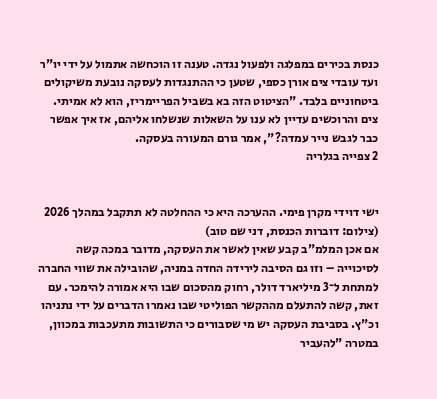כנסת בכירים במפלגה ולפעול נגדה. טענה זו הוכחשה אתמול על ידי יו"ר ועד עובדי צים אורן כספי, שטען כי ההתנגדות לעסקה נובעת משיקולים ביטחוניים בלבד. "הציטוט הזה בא בשביל הפריימריז, הוא לא אמיתי. צים והרוכשים עדיין לא ענו על השאלות שנשלחו אליהם, אז איך אפשר כבר לגבש נייר עמדה?", אמר גורם המעורה בעסקה.
2 צפייה בגלריה


ישי דוידי מקרן פימי. ההערכה היא כי ההחלטה לא תתקבל במהלך 2026
(צילום: דוברות הכנסת, דני שם טוב)
אם אכן המלמ"ב קבע שאין לאשר את העסקה, מדובר במכה קשה לסיכוייה – וזו גם הסיבה לירידה החדה במניה, שהובילה את שווי החברה למתחת ל־3 מיליארד דולר, רחוק מהסכום שבו היא אמורה להימכר. עם זאת, קשה להתעלם מההקשר הפוליטי שבו נאמרו הדברים על ידי נתניהו וכ"ץ. בסביבת העסקה יש מי שסבורים כי התשובות מתעכבות במכוון, במטרה "להעביר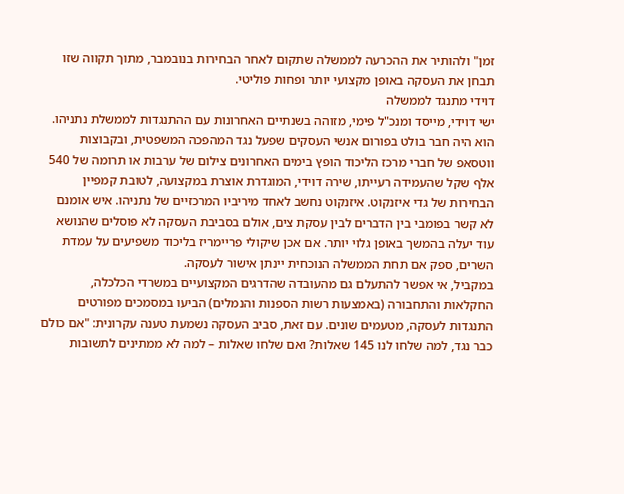זמן" ולהותיר את ההכרעה לממשלה שתקום לאחר הבחירות בנובמבר, מתוך תקווה שזו תבחן את העסקה באופן מקצועי יותר ופחות פוליטי.
דוידי מתנגד לממשלה
ישי דוידי, מייסד ומנכ"ל פימי, מזוהה בשנתיים האחרונות עם ההתנגדות לממשלת נתניהו. הוא היה חבר בולט בפורום אנשי העסקים שפעל נגד המהפכה המשפטית, ובקבוצות ווטסאפ של חברי מרכז הליכוד הופץ בימים האחרונים צילום של ערבות או תרומה של 540 אלף שקל שהעמידה רעייתו, שירה דוידי, המוגדרת אוצרת במקצועה, לטובת קמפיין הבחירות של גדי איזנקוט. איזנקוט נחשב לאחד מיריביו המרכזיים של נתניהו. איש אומנם לא קשר בפומבי בין הדברים לבין עסקת צים, אולם בסביבת העסקה לא פוסלים שהנושא עוד יעלה בהמשך באופן גלוי יותר. אם אכן שיקולי פריימריז בליכוד משפיעים על עמדת השרים, ספק אם תחת הממשלה הנוכחית יינתן אישור לעסקה.
במקביל, אי אפשר להתעלם גם מהעובדה שהדרגים המקצועיים במשרדי הכלכלה, החקלאות והתחבורה (באמצעות רשות הספנות והנמלים) הביעו במסמכים מפורטים התנגדות לעסקה, מטעמים שונים. עם זאת, סביב העסקה נשמעת טענה עקרונית: "אם כולם כבר נגד, למה שלחו לנו 145 שאלות? ואם שלחו שאלות – למה לא ממתינים לתשובות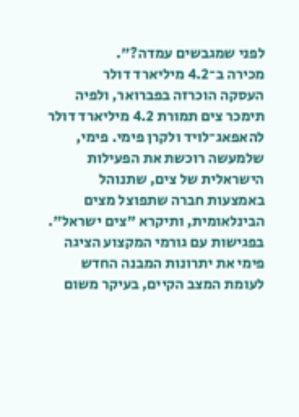לפני שמגבשים עמדה?".
מכירה ב־4.2 מיליארד דולר
העסקה הוכרזה בפברואר, ולפיה תימכר צים תמורת 4.2 מיליארד דולר להאפאג־לויד ולקרן פימי. פימי, שלמעשה רוכשת את הפעילות הישראלית של צים, שתנוהל באמצעות חברה שתפוצל מצים הבינלאומית, ותיקרא "צים ישראל". בפגישות עם גורמי המקצוע הציגה פימי את יתרונות המבנה החדש לעומת המצב הקיים, בעיקר משום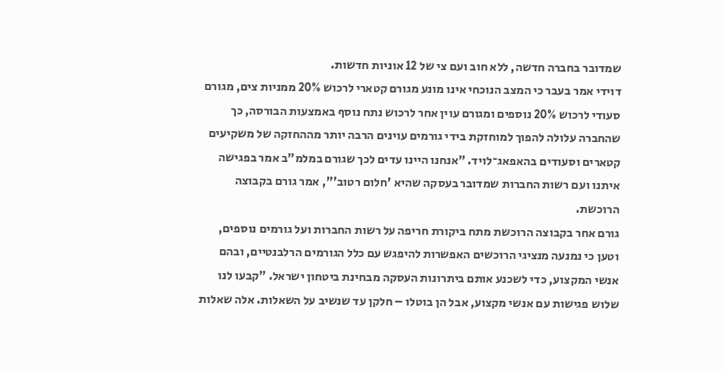שמדובר בחברה חדשה, ללא חוב ועם צי של 12 אוניות חדשות.
דוידי אמר בעבר כי המצב הנוכחי אינו מונע מגורם קטארי לרכוש 20% ממניות צים, מגורם סעודי לרכוש 20% נוספים ומגורם עוין אחר לרכוש נתח נוסף באמצעות הבורסה, כך שהחברה עלולה להפוך למוחזקת בידי גורמים עוינים הרבה יותר מההחזקה של משקיעים קטארים וסעודים בהאפאג־לויד. "אנחנו היינו עדים לכך שגורם במלמ"ב אמר בפגישה איתנו ועם רשות החברות שמדובר בעסקה שהיא 'חלום רטוב'", אמר גורם בקבוצה הרוכשת.
גורם אחר בקבוצה הרוכשת מתח ביקורת חריפה על רשות החברות ועל גורמים נוספים, וטען כי נמנעה מנציגי הרוכשים האפשרות להיפגש עם כלל הגורמים הרלבנטיים, ובהם אנשי המקצוע, כדי לשכנע אותם ביתרונות העסקה מבחינת ביטחון ישראל. "קבעו לנו שלוש פגישות עם אנשי מקצוע, אבל הן בוטלו – חלקן עד שנשיב על השאלות. אלה שאלות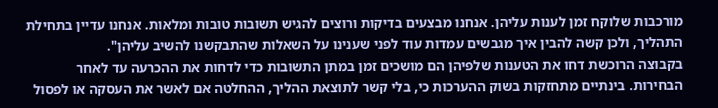מורכבות שלוקח זמן לענות עליהן. אנחנו מבצעים בדיקות ורוצים להגיש תשובות טובות ומלאות. אנחנו עדיין בתחילת התהליך, ולכן קשה להבין איך מגבשים עמדות עוד לפני שענינו על השאלות שהתבקשנו להשיב עליהן".
בקבוצה הרוכשת דחו את הטענות שלפיהן הם מושכים זמן במתן התשובות כדי לדחות את ההכרעה עד לאחר הבחירות. בינתיים מתחזקות בשוק ההערכות כי, בלי קשר לתוצאת ההליך, ההחלטה אם לאשר את העסקה או לפסול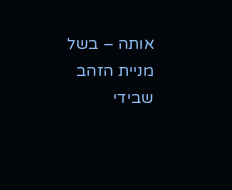אותה – בשל מניית הזהב שבידי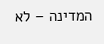המדינה – לא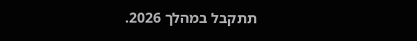תתקבל במהלך 2026.